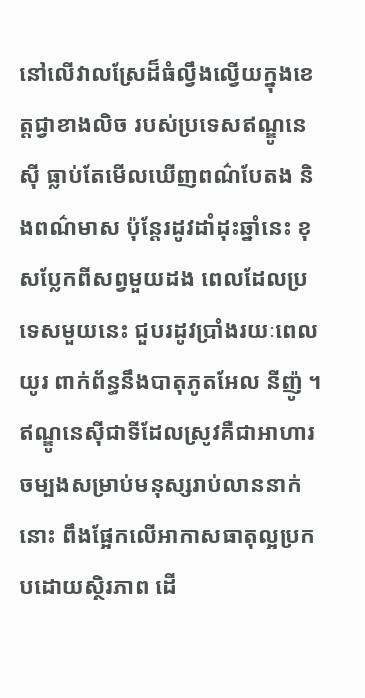នៅលើវាលស្រែដ៏ធំល្វឹងល្វើយក្នុងខេត្តជ្វាខាងលិច របស់ប្រទេសឥណ្ឌូនេស៊ី ធ្លាប់តែមើលឃើញពណ៌បែតង និងពណ៌មាស ប៉ុន្តែរដូវដាំដុះឆ្នាំនេះ ខុសប្លែកពីសព្វមួយដង ពេលដែលប្រទេសមួយនេះ ជួបរដូវប្រាំងរយៈពេលយូរ ពាក់ព័ន្ធនឹងបាតុភូតអែល នីញ៉ូ ។
ឥណ្ឌូនេស៊ីជាទីដែលស្រូវគឺជាអាហារចម្បងសម្រាប់មនុស្សរាប់លាននាក់នោះ ពឹងផ្អែកលើអាកាសធាតុល្អប្រកបដោយស្ថិរភាព ដើ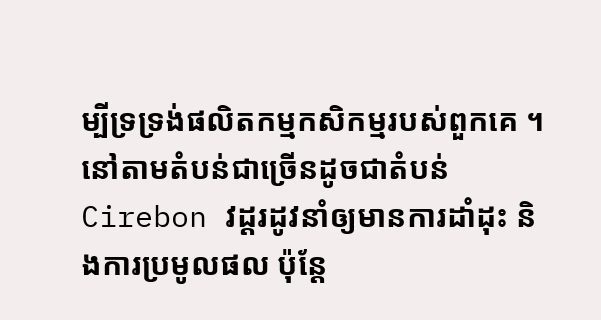ម្បីទ្រទ្រង់ផលិតកម្មកសិកម្មរបស់ពួកគេ ។
នៅតាមតំបន់ជាច្រើនដូចជាតំបន់ Cirebon វដ្តរដូវនាំឲ្យមានការដាំដុះ និងការប្រមូលផល ប៉ុន្តែ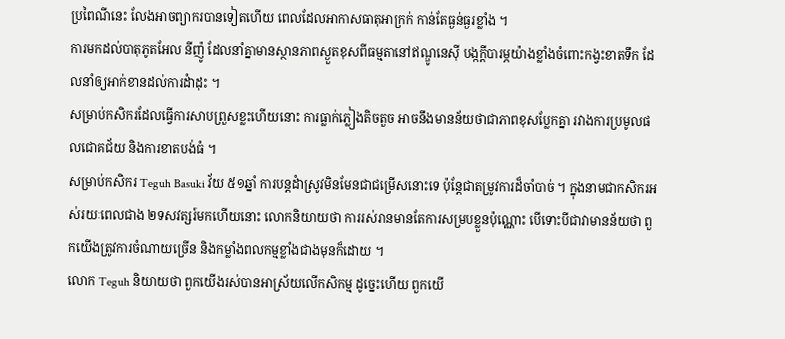ប្រពៃណីនេះ លែងអាចព្យាករបានទៀតហើយ ពេលដែលអាកាសធាតុអាក្រក់ កាន់តែធ្ងន់ធ្ងរខ្លាំង ។
ការមកដល់បាតុភូតអែល នីញ៉ូ ដែលនាំគ្នាមានស្ថានភាពស្ងួតខុសពីធម្មតានៅឥណ្ឌូនេស៊ី បង្កក្តីបារម្ភយ៉ាងខ្លាំងចំពោះកង្វះខាតទឹក ដែលនាំឲ្យអាក់ខានដល់ការដំាដុះ ។
សម្រាប់កសិករដែលធ្វើការសាបព្រួសខ្លះហើយនោះ ការធ្លាក់ភ្លៀងតិចតួច អាចនឹងមានន័យថាជាភាពខុសប្លែកគ្នា រវាងការប្រមូលផលជោគជ័យ និងការខាតបង់ធំ ។
សម្រាប់កសិករ Teguh Basuki វ័យ ៥១ឆ្នាំ ការបន្តដំាស្រូវមិនមែនជាជម្រើសនោះទេ ប៉ុន្តែជាតម្រូវការដ៏ចាំបាច់ ។ ក្នុងនាមជាកសិករអស់រយៈពេលជាង ២ទសវត្សរ៍មកហើយនោះ លោកនិយាយថា ការរស់រានមានតែការសម្របខ្លួនប៉ុណ្ណោះ បើទោះបីជាវាមានន័យថា ពួកយើងត្រូវការចំណាយច្រើន និងកម្លាំងពលកម្មខ្លាំងជាងមុនក៏ដោយ ។
លោក Teguh និយាយថា ពួកយើងរស់បានអាស្រ័យលើកសិកម្ម ដូច្នេះហើយ ពួកយើ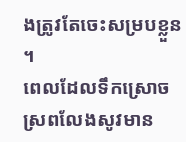ងត្រូវតែចេះសម្របខ្លួន ។
ពេលដែលទឹកស្រោចស្រពលែងសូវមាន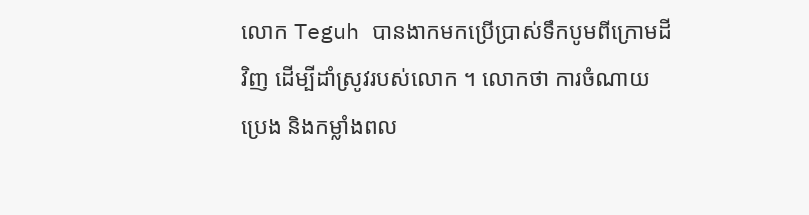លោក Teguh បានងាកមកប្រើប្រាស់ទឹកបូមពីក្រោមដីវិញ ដើម្បីដាំស្រូវរបស់លោក ។ លោកថា ការចំណាយប្រេង និងកម្លាំងពល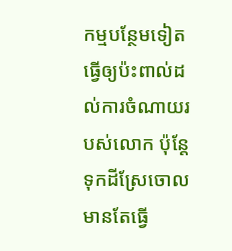កម្មបន្ថែមទៀត ធ្វើឲ្យប៉ះពាល់ដល់ការចំណាយរបស់លោក ប៉ុន្តែទុកដីស្រែចោល មានតែធ្វើ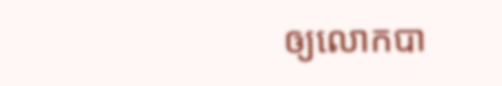ឲ្យលោកបា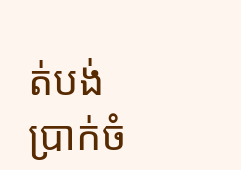ត់បង់ប្រាក់ចំ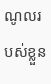ណូលរបស់ខ្លួន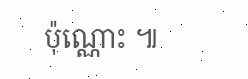ប៉ុណ្ណោះ ៕